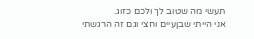תעשי מה שטוב לך ולכם כזוג.
אני הייתי שבןעיים וחצי וגם זה הרגשתי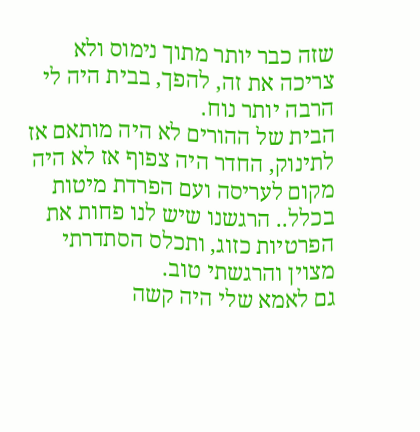שזה כבר יותר מתוך נימוס ולא צריכה את זה, להפך, בבית היה לי הרבה יותר נוח.
הבית של ההורים לא היה מותאם אז לתינוק, החדר היה צפוף אז לא היה מקום לעריסה ועם הפרדת מיטות בכלל.. הרגשנו שיש לנו פחות את הפרטיות כזוג, ותכלס הסתדרתי מצוין והרגשתי טוב.
גם לאמא שלי היה קשה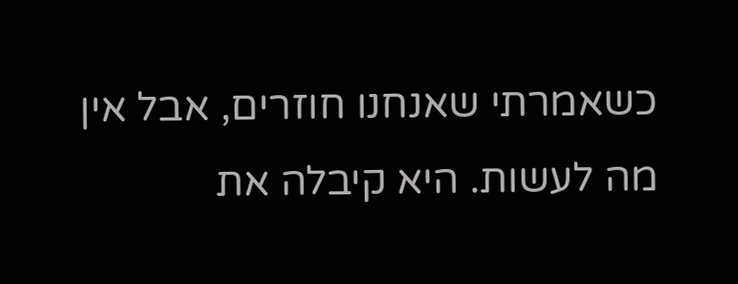כשאמרתי שאנחנו חוזרים, אבל אין מה לעשות. היא קיבלה את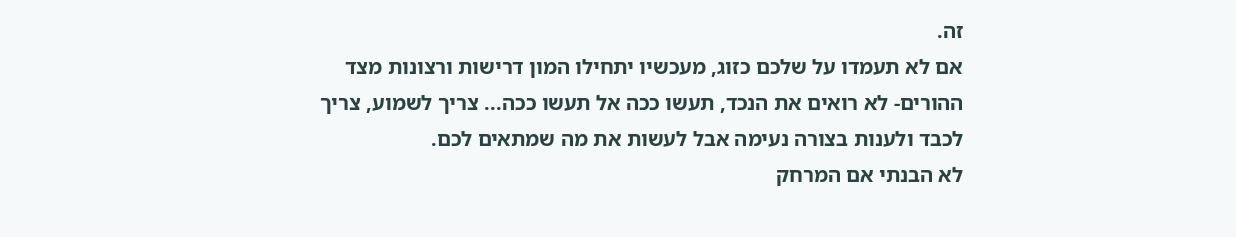זה.
אם לא תעמדו על שלכם כזוג, מעכשיו יתחילו המון דרישות ורצונות מצד ההורים- לא רואים את הנכד, תעשו ככה אל תעשו ככה... צריך לשמוע, צריך לכבד ולענות בצורה נעימה אבל לעשות את מה שמתאים לכם.
לא הבנתי אם המרחק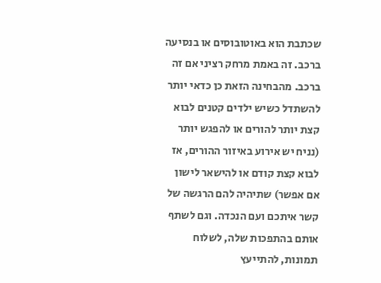שכתבת הוא באוטובוסים או בנסיעה ברכב. זה באמת מרחק רציני אם זה ברכב. מהבחינה הזאת כן כדאי יותר להשתדל כשיש ילדים קטנים לבוא קצת יותר להורים או להפגש יותר (נניח יש אירוע באיזור ההורים, אז לבוא קצת קודם או להישאר לישון אם אפשר) שתיהיה להם הרגשה של קשר איתכם ועם הנכדה. וגם לשתף אותם בהתפכות שלה, לשלוח תמונות, להתייעץ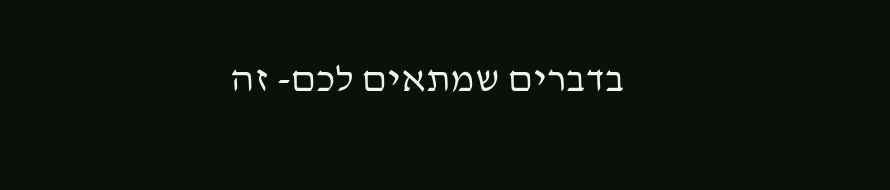בדברים שמתאים לכם- זה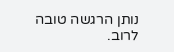נותן הרגשה טובה לרוב.